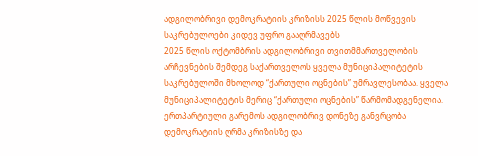ადგილობრივი დემოკრატიის კრიზისს 2025 წლის მოწვევის საკრებულოები კიდევ უფრო გააღრმავებს
2025 წლის ოქტომბრის ადგილობრივი თვითმმართველობის არჩევნების შემდეგ საქართველოს ყველა მუნიციპალიტეტის საკრებულოში მხოლოდ “ქართული ოცნების” უმრავლესობაა. ყველა მუნიციპალიტეტის მერიც “ქართული ოცნების” წარმომადგენელია. ერთპარტიული გარემოს ადგილობრივ დონეზე განვრცობა დემოკრატიის ღრმა კრიზისზე და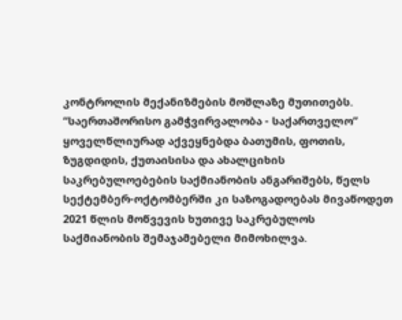კონტროლის მექანიზმების მოშლაზე მუთითებს.
“საერთაშორისო გამჭვირვალობა - საქართველო” ყოველწლიურად აქვეყნებდა ბათუმის, ფოთის, ზუგდიდის, ქუთაისისა და ახალციხის საკრებულოებების საქმიანობის ანგარიშებს, წელს სექტემბერ-ოქტომბერში კი საზოგადოებას მივაწოდეთ 2021 წლის მოწვევის ხუთივე საკრებულოს საქმიანობის შემაჯამებელი მიმოხილვა.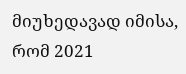მიუხედავად იმისა, რომ 2021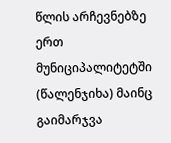წლის არჩევნებზე ერთ მუნიციპალიტეტში (წალენჯიხა) მაინც გაიმარჯვა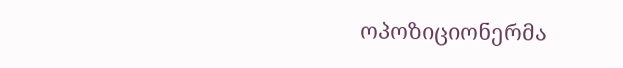ოპოზიციონერმა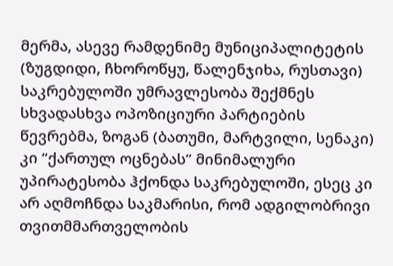მერმა, ასევე რამდენიმე მუნიციპალიტეტის (ზუგდიდი, ჩხოროწყუ, წალენჯიხა, რუსთავი) საკრებულოში უმრავლესობა შექმნეს სხვადასხვა ოპოზიციური პარტიების წევრებმა, ზოგან (ბათუმი, მარტვილი, სენაკი) კი “ქართულ ოცნებას” მინიმალური უპირატესობა ჰქონდა საკრებულოში, ესეც კი არ აღმოჩნდა საკმარისი, რომ ადგილობრივი თვითმმართველობის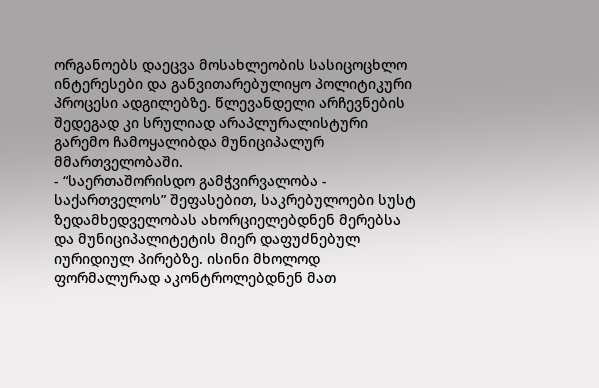ორგანოებს დაეცვა მოსახლეობის სასიცოცხლო ინტერესები და განვითარებულიყო პოლიტიკური პროცესი ადგილებზე. წლევანდელი არჩევნების შედეგად კი სრულიად არაპლურალისტური გარემო ჩამოყალიბდა მუნიციპალურ მმართველობაში.
- “საერთაშორისდო გამჭვირვალობა - საქართველოს” შეფასებით, საკრებულოები სუსტ ზედამხედველობას ახორციელებდნენ მერებსა და მუნიციპალიტეტის მიერ დაფუძნებულ იურიდიულ პირებზე. ისინი მხოლოდ ფორმალურად აკონტროლებდნენ მათ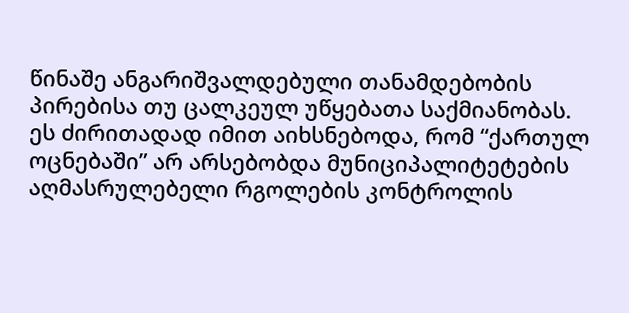წინაშე ანგარიშვალდებული თანამდებობის პირებისა თუ ცალკეულ უწყებათა საქმიანობას. ეს ძირითადად იმით აიხსნებოდა, რომ “ქართულ ოცნებაში” არ არსებობდა მუნიციპალიტეტების აღმასრულებელი რგოლების კონტროლის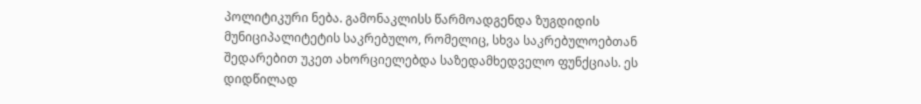პოლიტიკური ნება. გამონაკლისს წარმოადგენდა ზუგდიდის მუნიციპალიტეტის საკრებულო, რომელიც, სხვა საკრებულოებთან შედარებით უკეთ ახორციელებდა საზედამხედველო ფუნქციას. ეს დიდწილად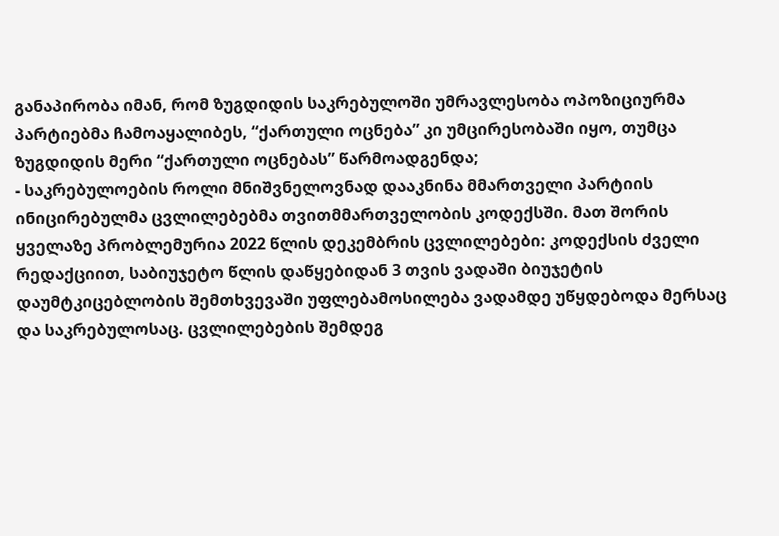განაპირობა იმან, რომ ზუგდიდის საკრებულოში უმრავლესობა ოპოზიციურმა პარტიებმა ჩამოაყალიბეს, “ქართული ოცნება” კი უმცირესობაში იყო, თუმცა ზუგდიდის მერი “ქართული ოცნებას” წარმოადგენდა;
- საკრებულოების როლი მნიშვნელოვნად დააკნინა მმართველი პარტიის ინიცირებულმა ცვლილებებმა თვითმმართველობის კოდექსში. მათ შორის ყველაზე პრობლემურია 2022 წლის დეკემბრის ცვლილებები: კოდექსის ძველი რედაქციით, საბიუჯეტო წლის დაწყებიდან 3 თვის ვადაში ბიუჯეტის დაუმტკიცებლობის შემთხვევაში უფლებამოსილება ვადამდე უწყდებოდა მერსაც და საკრებულოსაც. ცვლილებების შემდეგ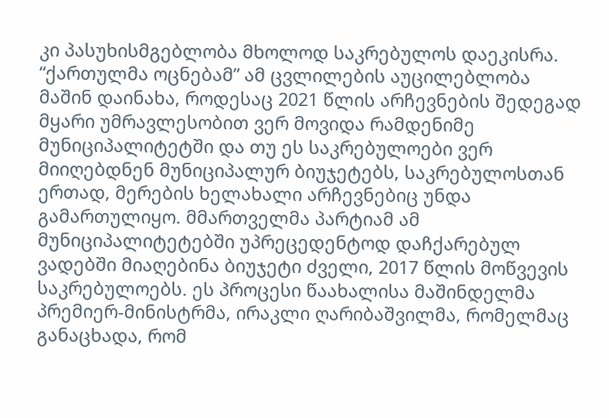კი პასუხისმგებლობა მხოლოდ საკრებულოს დაეკისრა. “ქართულმა ოცნებამ” ამ ცვლილების აუცილებლობა მაშინ დაინახა, როდესაც 2021 წლის არჩევნების შედეგად მყარი უმრავლესობით ვერ მოვიდა რამდენიმე მუნიციპალიტეტში და თუ ეს საკრებულოები ვერ მიიღებდნენ მუნიციპალურ ბიუჯეტებს, საკრებულოსთან ერთად, მერების ხელახალი არჩევნებიც უნდა გამართულიყო. მმართველმა პარტიამ ამ მუნიციპალიტეტებში უპრეცედენტოდ დაჩქარებულ ვადებში მიაღებინა ბიუჯეტი ძველი, 2017 წლის მოწვევის საკრებულოებს. ეს პროცესი წაახალისა მაშინდელმა პრემიერ-მინისტრმა, ირაკლი ღარიბაშვილმა, რომელმაც განაცხადა, რომ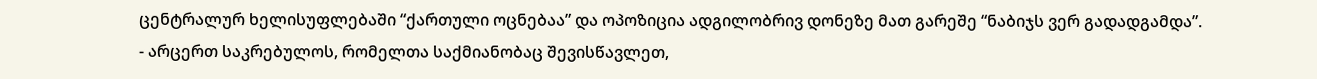ცენტრალურ ხელისუფლებაში “ქართული ოცნებაა” და ოპოზიცია ადგილობრივ დონეზე მათ გარეშე “ნაბიჯს ვერ გადადგამდა”.
- არცერთ საკრებულოს, რომელთა საქმიანობაც შევისწავლეთ,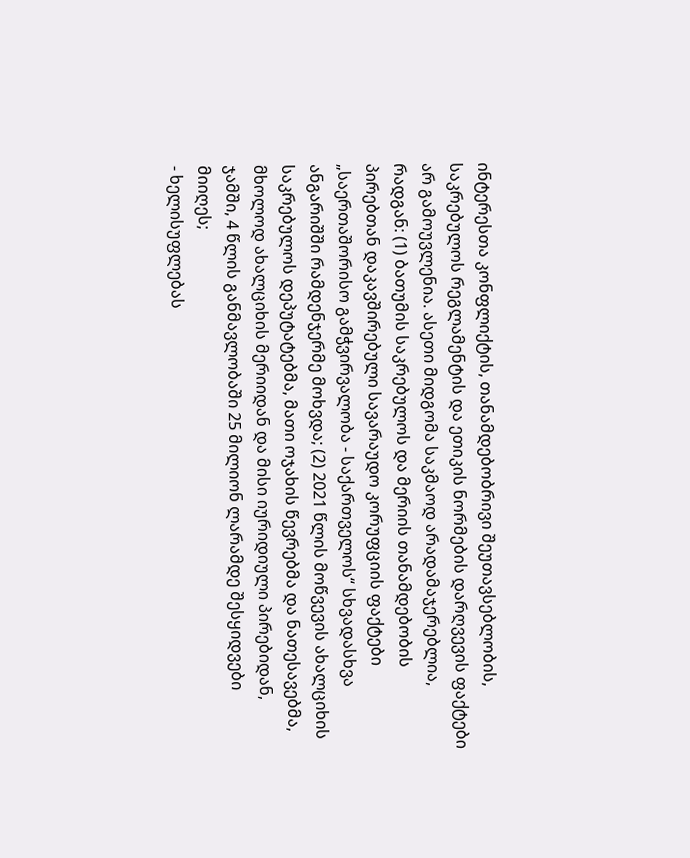ინტერესთა კონფლიქტის, თანამდებობრივი შეუთავსებლობის, საკრებულოს რეგლამენტის და ეთიკის ნორმების დარღვევის ფაქტები არ გამოუვლენია. ასეთი მიდგომა საკმაოდ არადამაჯერებლია, რადგან: (1) ბათუმის საკრებულოს და მერიის თანამდებობის პირებთან დაკავშირებული სავარაუდო კორუფციის ფაქტები „საერთაშორისო გამჭვირვალობა - საქართველოს“ სხვადასხვა ანგარიშში რამდენჯერმე მოხვდა; (2) 2021 წლის მოწვევის ახალციხის საკრებულოს დეპუტატებმა, მათი ოჯახის წევრებმა და ნათესავებმა, მხოლოდ ახალციხის მერიიდან და მისი იურიდიული პირებიდან, ჯამში, 4 წლის განმავლობაში 25 მილიონ ლარამდე შესყიდვები მიიღეს;
- ხელისუფლებას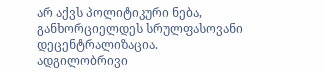არ აქვს პოლიტიკური ნება, განხორციელდეს სრულფასოვანი დეცენტრალიზაცია. ადგილობრივი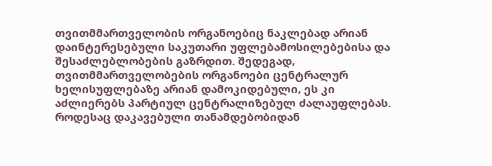თვითმმართველობის ორგანოებიც ნაკლებად არიან დაინტერესებული საკუთარი უფლებამოსილებებისა და შესაძლებლობების გაზრდით. შედეგად, თვითმმართველობების ორგანოები ცენტრალურ ხელისუფლებაზე არიან დამოკიდებული, ეს კი აძლიერებს პარტიულ ცენტრალიზებულ ძალაუფლებას. როდესაც დაკავებული თანამდებობიდან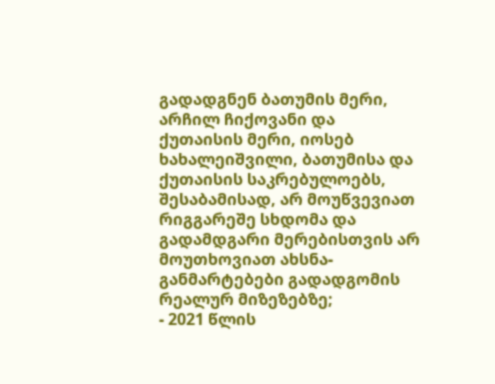გადადგნენ ბათუმის მერი, არჩილ ჩიქოვანი და ქუთაისის მერი, იოსებ ხახალეიშვილი, ბათუმისა და ქუთაისის საკრებულოებს, შესაბამისად, არ მოუწვევიათ რიგგარეშე სხდომა და გადამდგარი მერებისთვის არ მოუთხოვიათ ახსნა-განმარტებები გადადგომის რეალურ მიზეზებზე;
- 2021 წლის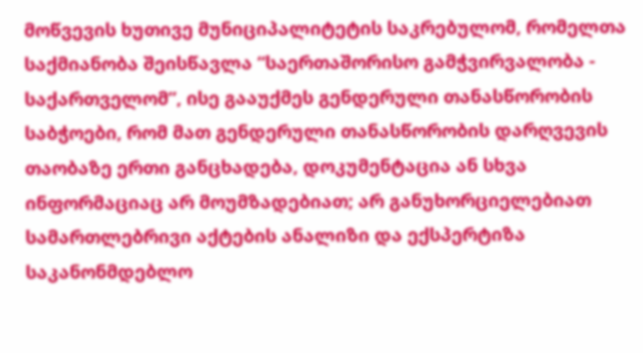მოწვევის ხუთივე მუნიციპალიტეტის საკრებულომ, რომელთა საქმიანობა შეისწავლა “საერთაშორისო გამჭვირვალობა - საქართველომ”, ისე გააუქმეს გენდერული თანასწორობის საბჭოები, რომ მათ გენდერული თანასწორობის დარღვევის თაობაზე ერთი განცხადება, დოკუმენტაცია ან სხვა ინფორმაციაც არ მოუმზადებიათ; არ განუხორციელებიათ სამართლებრივი აქტების ანალიზი და ექსპერტიზა საკანონმდებლო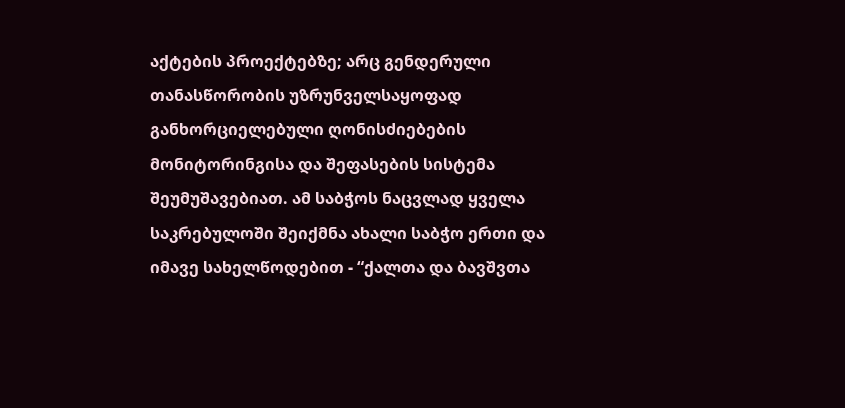აქტების პროექტებზე; არც გენდერული თანასწორობის უზრუნველსაყოფად განხორციელებული ღონისძიებების მონიტორინგისა და შეფასების სისტემა შეუმუშავებიათ. ამ საბჭოს ნაცვლად ყველა საკრებულოში შეიქმნა ახალი საბჭო ერთი და იმავე სახელწოდებით - “ქალთა და ბავშვთა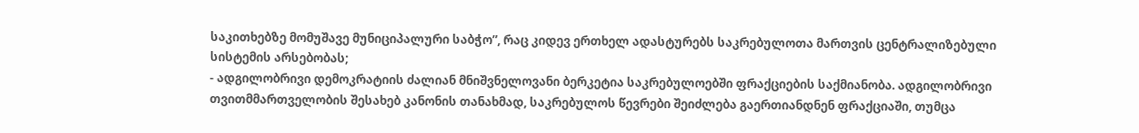საკითხებზე მომუშავე მუნიციპალური საბჭო”, რაც კიდევ ერთხელ ადასტურებს საკრებულოთა მართვის ცენტრალიზებული სისტემის არსებობას;
- ადგილობრივი დემოკრატიის ძალიან მნიშვნელოვანი ბერკეტია საკრებულოებში ფრაქციების საქმიანობა. ადგილობრივი თვითმმართველობის შესახებ კანონის თანახმად, საკრებულოს წევრები შეიძლება გაერთიანდნენ ფრაქციაში, თუმცა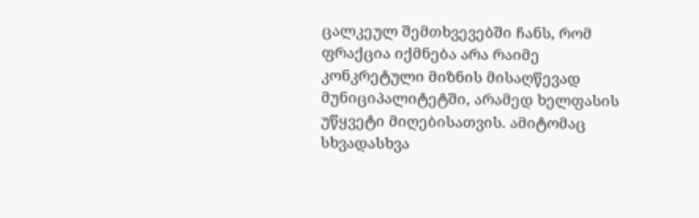ცალკეულ შემთხვევებში ჩანს, რომ ფრაქცია იქმნება არა რაიმე კონკრეტული მიზნის მისაღწევად მუნიციპალიტეტში, არამედ ხელფასის უწყვეტი მიღებისათვის. ამიტომაც სხვადასხვა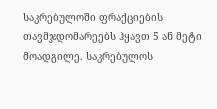საკრებულოში ფრაქციების თავმჯდომარეებს ჰყავთ 5 ან მეტი მოადგილე. საკრებულოს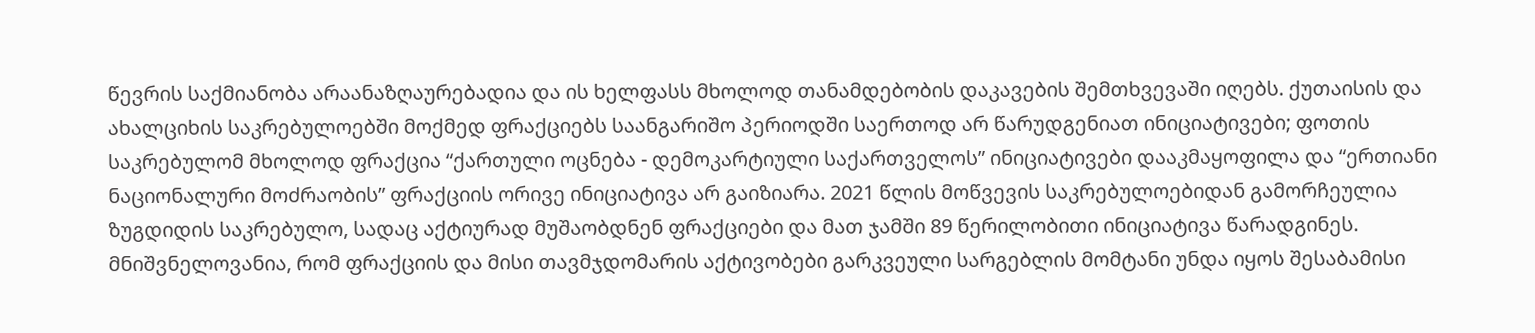წევრის საქმიანობა არაანაზღაურებადია და ის ხელფასს მხოლოდ თანამდებობის დაკავების შემთხვევაში იღებს. ქუთაისის და ახალციხის საკრებულოებში მოქმედ ფრაქციებს საანგარიშო პერიოდში საერთოდ არ წარუდგენიათ ინიციატივები; ფოთის საკრებულომ მხოლოდ ფრაქცია “ქართული ოცნება - დემოკარტიული საქართველოს” ინიციატივები დააკმაყოფილა და “ერთიანი ნაციონალური მოძრაობის” ფრაქციის ორივე ინიციატივა არ გაიზიარა. 2021 წლის მოწვევის საკრებულოებიდან გამორჩეულია ზუგდიდის საკრებულო, სადაც აქტიურად მუშაობდნენ ფრაქციები და მათ ჯამში 89 წერილობითი ინიციატივა წარადგინეს. მნიშვნელოვანია, რომ ფრაქციის და მისი თავმჯდომარის აქტივობები გარკვეული სარგებლის მომტანი უნდა იყოს შესაბამისი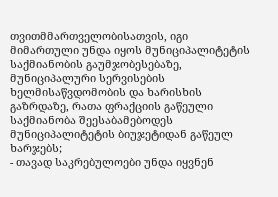თვითმმართველობისათვის, იგი მიმართული უნდა იყოს მუნიციპალიტეტის საქმიანობის გაუმჯობესებაზე, მუნიციპალური სერვისების ხელმისაწვდომობის და ხარისხის გაზრდაზე, რათა ფრაქციის გაწეული საქმიანობა შეესაბამებოდეს მუნიციპალიტეტის ბიუჯეტიდან გაწეულ ხარჯებს;
- თავად საკრებულოები უნდა იყვნენ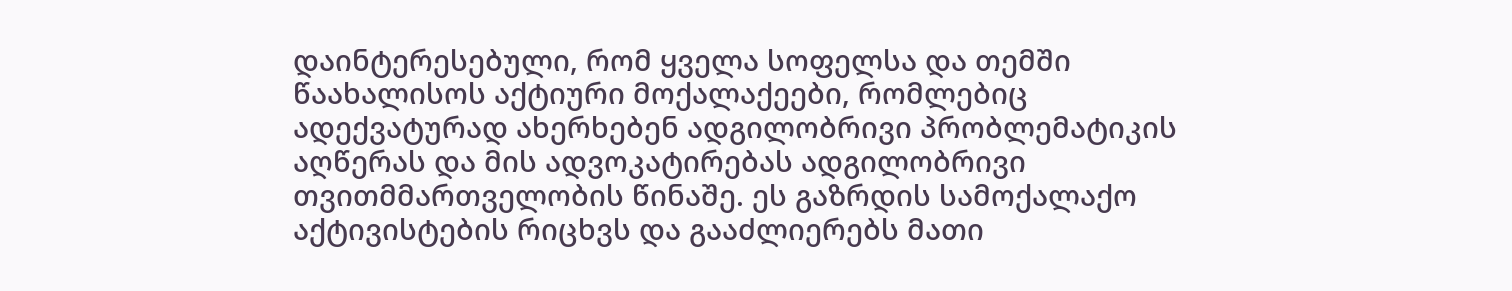დაინტერესებული, რომ ყველა სოფელსა და თემში წაახალისოს აქტიური მოქალაქეები, რომლებიც ადექვატურად ახერხებენ ადგილობრივი პრობლემატიკის აღწერას და მის ადვოკატირებას ადგილობრივი თვითმმართველობის წინაშე. ეს გაზრდის სამოქალაქო აქტივისტების რიცხვს და გააძლიერებს მათი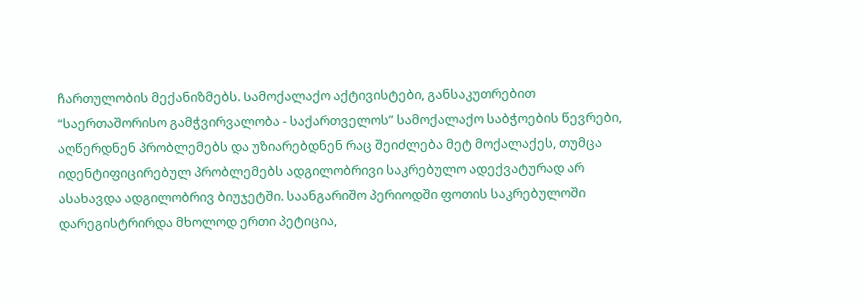ჩართულობის მექანიზმებს. Სამოქალაქო აქტივისტები, განსაკუთრებით “საერთაშორისო გამჭვირვალობა - საქართველოს” სამოქალაქო საბჭოების წევრები, აღწერდნენ პრობლემებს და უზიარებდნენ რაც შეიძლება მეტ მოქალაქეს, თუმცა იდენტიფიცირებულ პრობლემებს ადგილობრივი საკრებულო ადექვატურად არ ასახავდა ადგილობრივ ბიუჯეტში. საანგარიშო პერიოდში ფოთის საკრებულოში დარეგისტრირდა მხოლოდ ერთი პეტიცია,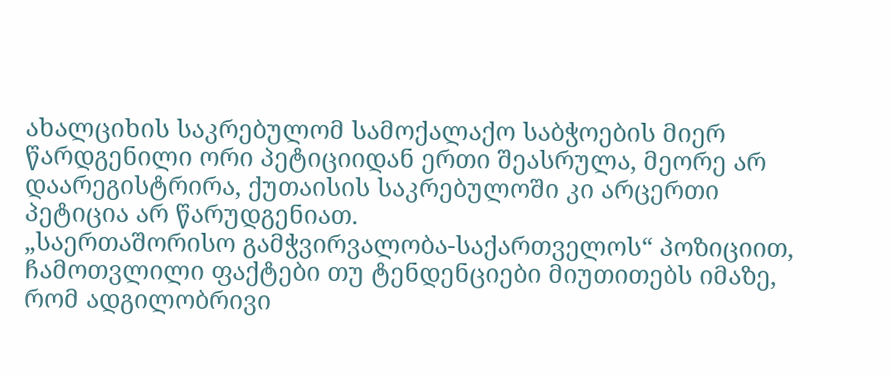ახალციხის საკრებულომ სამოქალაქო საბჭოების მიერ წარდგენილი ორი პეტიციიდან ერთი შეასრულა, მეორე არ დაარეგისტრირა, ქუთაისის საკრებულოში კი არცერთი პეტიცია არ წარუდგენიათ.
„საერთაშორისო გამჭვირვალობა-საქართველოს“ პოზიციით, ჩამოთვლილი ფაქტები თუ ტენდენციები მიუთითებს იმაზე, რომ ადგილობრივი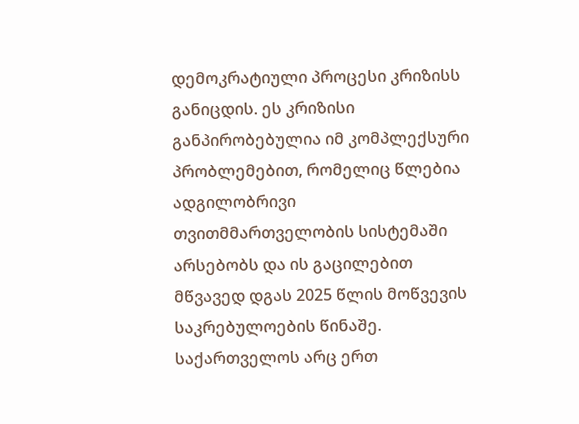დემოკრატიული პროცესი კრიზისს განიცდის. ეს კრიზისი განპირობებულია იმ კომპლექსური პრობლემებით, რომელიც წლებია ადგილობრივი თვითმმართველობის სისტემაში არსებობს და ის გაცილებით მწვავედ დგას 2025 წლის მოწვევის საკრებულოების წინაშე. საქართველოს არც ერთ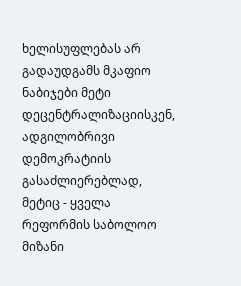ხელისუფლებას არ გადაუდგამს მკაფიო ნაბიჯები მეტი დეცენტრალიზაციისკენ, ადგილობრივი დემოკრატიის გასაძლიერებლად, მეტიც - ყველა რეფორმის საბოლოო მიზანი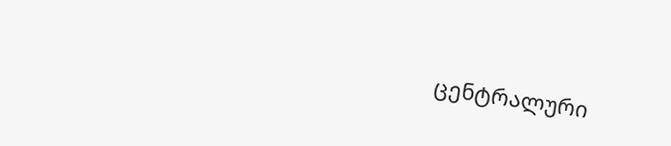ცენტრალური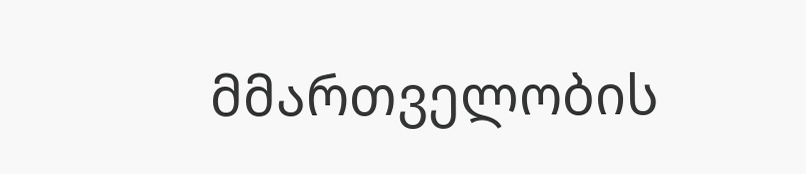მმართველობის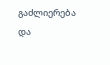გაძლიერება და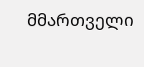მმართველი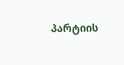პარტიის